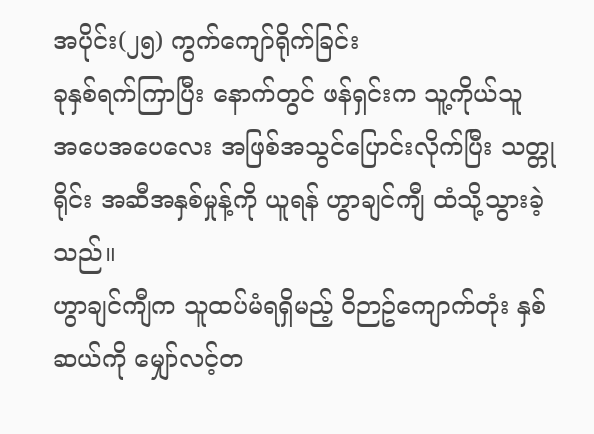အပိုင်း(၂၅) ကွက်ကျော်ရိုက်ခြင်း
ခုနှစ်ရက်ကြာပြီး နောက်တွင် ဖန်ရှင်းက သူ့ကိုယ်သူ အပေအပေလေး အဖြစ်အသွင်ပြောင်းလိုက်ပြီး သတ္တုရိုင်း အဆီအနှစ်မှုန့်ကို ယူရန် ဟွာချင်ကျီ ထံသို့သွားခဲ့သည်။
ဟွာချင်ကျီက သူထပ်မံရရှိမည့် ဝိဉာဥ်ကျောက်တုံး နှစ်ဆယ်ကို မျှော်လင့်တ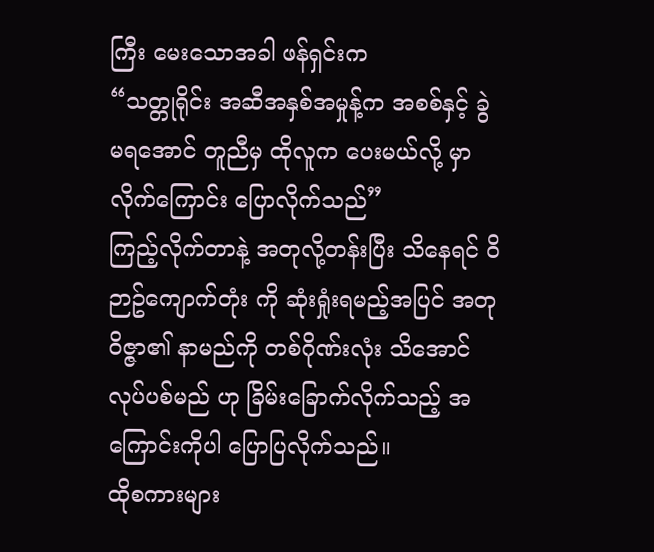ကြီး မေးသောအခါ ဖန်ရှင်းက
“သတ္တုရိုင်း အဆီအနှစ်အမှုန့်က အစစ်နှင့် ခွဲမရအောင် တူညီမှ ထိုလူက ပေးမယ်လို့ မှာလိုက်ကြောင်း ပြောလိုက်သည်”
ကြည့်လိုက်တာနဲ့ အတုလို့တန်းပြီး သိနေရင် ဝိဉာဥ်ကျောက်တုံး ကို ဆုံးရှုံးရမည့်အပြင် အတုဝိဇ္ဇာ၏ နာမည်ကို တစ်ဂိုဏ်းလုံး သိအောင်လုပ်ပစ်မည် ဟု ခြိမ်းခြောက်လိုက်သည့် အကြောင်းကိုပါ ပြောပြလိုက်သည်။
ထိုစကားများ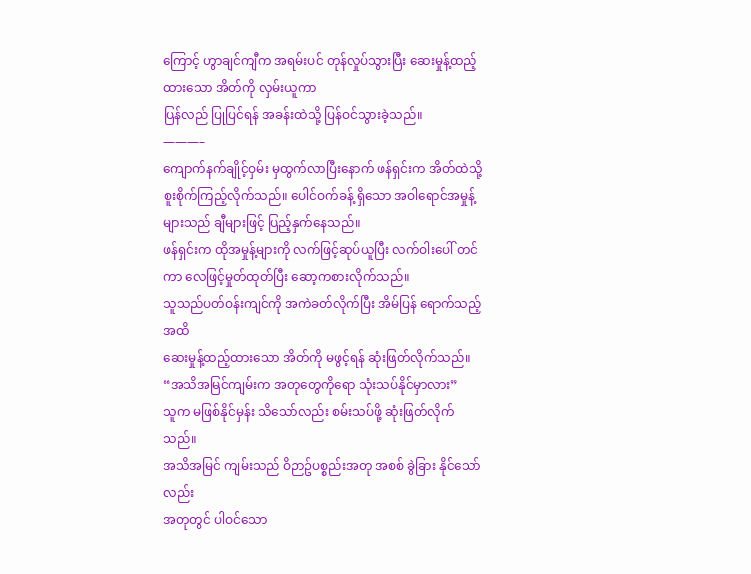ကြောင့် ဟွာချင်ကျီက အရမ်းပင် တုန်လှုပ်သွားပြီး ဆေးမှုန့်ထည့်ထားသော အိတ်ကို လှမ်းယူကာ
ပြန်လည် ပြုပြင်ရန် အခန်းထဲသို့ ပြန်ဝင်သွားခဲ့သည်။
———–
ကျောက်နက်ချိုင့်ဝှမ်း မှထွက်လာပြီးနောက် ဖန်ရှင်းက အိတ်ထဲသို့ စူးစိုက်ကြည့်လိုက်သည်။ ပေါင်ဝက်ခန့် ရှိသော အဝါရောင်အမှုန့်များသည် ချီများဖြင့် ပြည့်နှက်နေသည်။
ဖန်ရှင်းက ထိုအမှုန့်များကို လက်ဖြင့်ဆုပ်ယူပြီး လက်ဝါးပေါ် တင်ကာ လေဖြင့်မှုတ်ထုတ်ပြီး ဆော့ကစားလိုက်သည်။
သူသည်ပတ်ဝန်းကျင်ကို အကဲခတ်လိုက်ပြီး အိမ်ပြန် ရောက်သည့်အထိ
ဆေးမှုန့်ထည့်ထားသော အိတ်ကို မဖွင့်ရန် ဆုံးဖြတ်လိုက်သည်။
“အသိအမြင်ကျမ်းက အတုတွေကိုရော သုံးသပ်နိုင်မှာလား”
သူက မဖြစ်နိုင်မှန်း သိသော်လည်း စမ်းသပ်ဖို့ ဆုံးဖြတ်လိုက်သည်။
အသိအမြင် ကျမ်းသည် ဝိဉာဥ်ပစ္စည်းအတု အစစ် ခွဲခြား နိုင်သော်လည်း
အတုတွင် ပါဝင်သော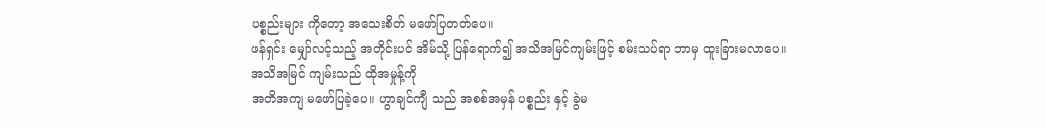ပစ္စည်းများ ကိုတော့ အသေးစိတ် မဖော်ပြတတ်ပေ။
ဖန်ရှင်း မျှော်လင့်သည့် အတိုင်းပင် အိမ်သို့ ပြန်ရောက်၍ အသိအမြင်ကျမ်းဖြင့် စမ်းသပ်ရာ ဘာမှ ထူးခြားမလာပေ။
အသိအမြင် ကျမ်းသည် ထိုအမှုန့်ကို
အတိအကျ မဖော်ပြခဲ့ပေ။ ဟွာချင်ကျီ သည် အစစ်အမှန် ပစ္စည်း နှင့် ခွဲမ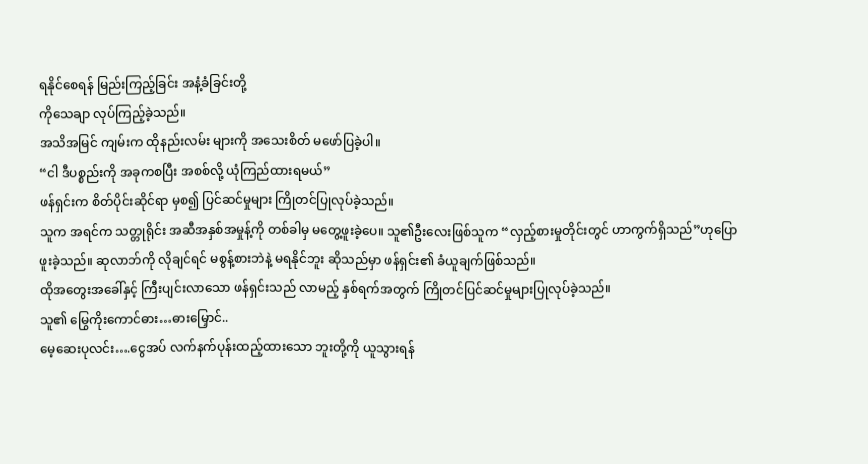ရနိုင်စေရန် မြည်းကြည့်ခြင်း အနံ့ခံခြင်းတို့
ကိုသေချာ လုပ်ကြည့်ခဲ့သည်။
အသိအမြင် ကျမ်းက ထိုနည်းလမ်း များကို အသေးစိတ် မဖော်ပြခဲ့ပါ။
“ငါ ဒီပစ္စည်းကို အခုကစပြီး အစစ်လို့ ယုံကြည်ထားရမယ်”
ဖန်ရှင်းက စိတ်ပိုင်းဆိုင်ရာ မှစ၍ ပြင်ဆင်မှုများ ကြိုတင်ပြုလုပ်ခဲ့သည်။
သူက အရင်က သတ္တုရိုင်း အဆီအနှစ်အမှုန့်ကို တစ်ခါမှ မတွေ့ဖူးခဲ့ပေ။ သူ၏ဦးလေးဖြစ်သူက “လှည့်စားမှုတိုင်းတွင် ဟာကွက်ရှိသည်”ဟုပြောဖူးခဲ့သည်။ ဆုလာဘ်ကို လိုချင်ရင် မစွန့်စားဘဲနဲ့ မရနိုင်ဘူး ဆိုသည်မှာ ဖန်ရှင်း၏ ခံယူချက်ဖြစ်သည်။
ထိုအတွေးအခေါ်နှင့် ကြီးပျင်းလာသော ဖန်ရှင်းသည် လာမည့် နှစ်ရက်အတွက် ကြိုတင်ပြင်ဆင်မှုများပြုလုပ်ခဲ့သည်။
သူ၏ မြွေကိုးကောင်ဓား…ဓားမြှောင်..
မေ့ဆေးပုလင်း….ငွေအပ် လက်နက်ပုန်းထည့်ထားသော ဘူးတို့ကို ယူသွားရန်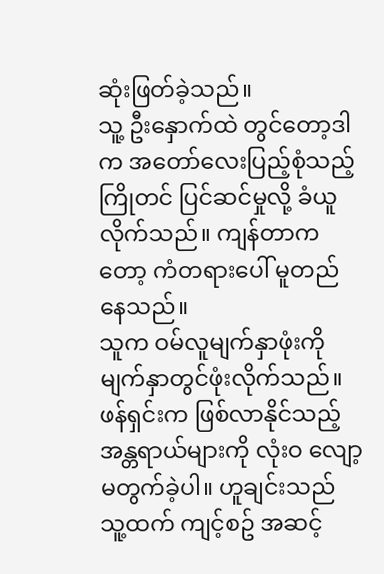ဆုံးဖြတ်ခဲ့သည်။
သူ့ ဦးနှောက်ထဲ တွင်တော့ဒါက အတော်လေးပြည့်စုံသည့် ကြိုတင် ပြင်ဆင်မှုလို့ ခံယူလိုက်သည်။ ကျန်တာကတော့ ကံတရားပေါ် မူတည်နေသည်။
သူက ဝမ်လူမျက်နှာဖုံးကို မျက်နှာတွင်ဖုံးလိုက်သည်။
ဖန်ရှင်းက ဖြစ်လာနိုင်သည့် အန္တရာယ်များကို လုံးဝ လျော့မတွက်ခဲ့ပါ။ ဟူချင်းသည် သူ့ထက် ကျင့်စဥ် အဆင့်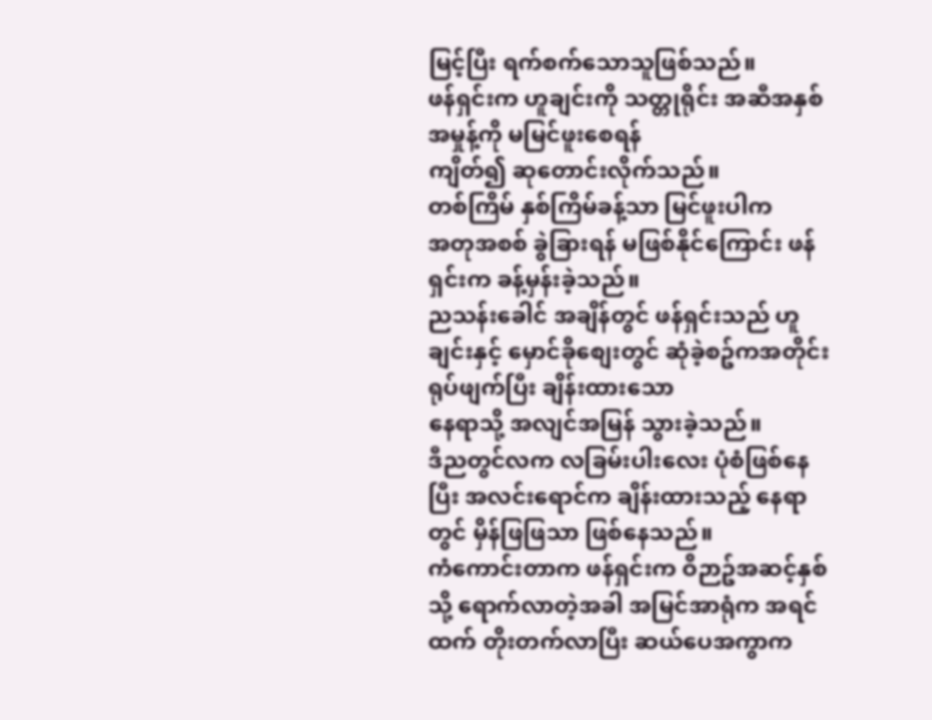မြင့်ပြီး ရက်စက်သောသူဖြစ်သည်။
ဖန်ရှင်းက ဟူချင်းကို သတ္တုရိုင်း အဆီအနှစ် အမှုန့်ကို မမြင်ဖူးစေရန်
ကျိတ်၍ ဆုတောင်းလိုက်သည်။
တစ်ကြိမ် နှစ်ကြိမ်ခန့်သာ မြင်ဖူးပါက
အတုအစစ် ခွဲခြားရန် မဖြစ်နိုင်ကြောင်း ဖန်ရှင်းက ခန့်မှန်းခဲ့သည်။
ညသန်းခေါင် အချိန်တွင် ဖန်ရှင်းသည် ဟူချင်းနှင့် မှောင်ခိုစျေးတွင် ဆုံခဲ့စဥ်ကအတိုင်း ရုပ်ဖျက်ပြီး ချိန်းထားသော
နေရာသို့ အလျင်အမြန် သွားခဲ့သည်။
ဒီညတွင်လက လခြမ်းပါးလေး ပုံစံဖြစ်နေပြီး အလင်းရောင်က ချိန်းထားသည့် နေရာတွင် မှိန်ဖြဖြသာ ဖြစ်နေသည်။
ကံကောင်းတာက ဖန်ရှင်းက ဝိဉာဥ်အဆင့်နှစ်သို့ ရောက်လာတဲ့အခါ အမြင်အာရုံက အရင်ထက် တိုးတက်လာပြီး ဆယ်ပေအကွာက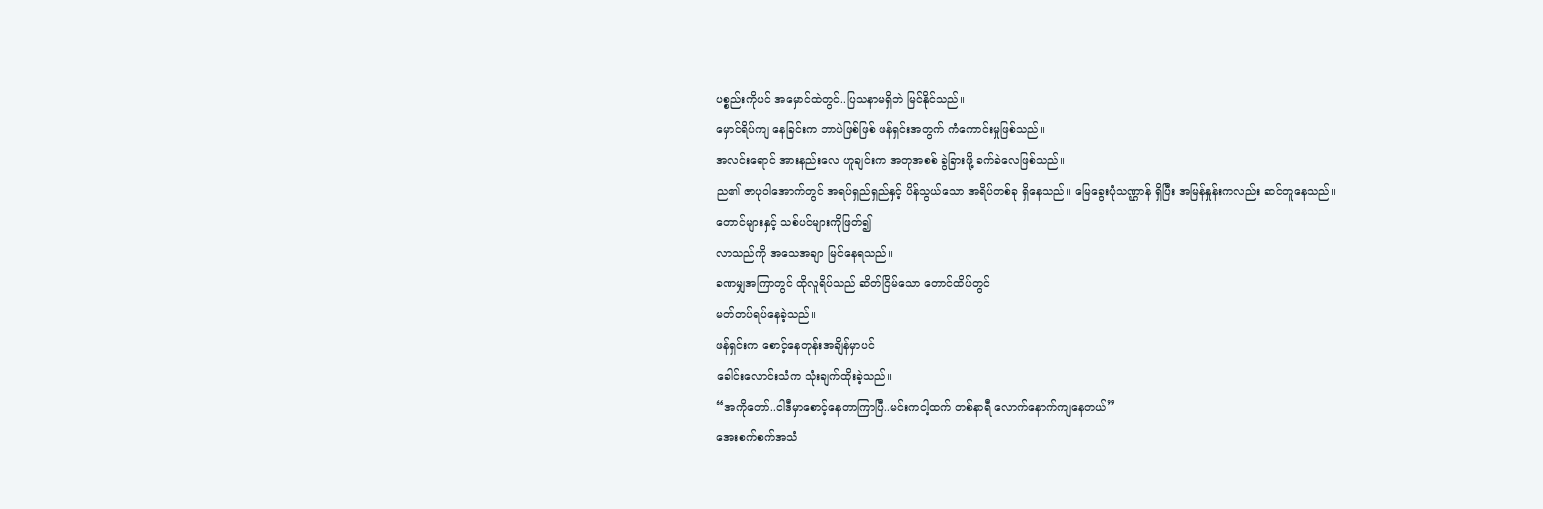ပစ္စည်းကိုပင် အမှောင်ထဲတွင်..ပြသနာမရှိဘဲ မြင်နိုင်သည်။
မှောင်ရိပ်ကျ နေခြင်းက ဘာပဲဖြစ်ဖြစ် ဖန်ရှင်းအတွက် ကံကောင်းမှုဖြစ်သည်။
အလင်းရောင် အားနည်းလေ ဟူချင်းက အတုအစစ် ခွဲခြားဖို့ ခက်ခဲလေဖြစ်သည်။
ည၏ ဇာပုဝါအောက်တွင် အရပ်ရှည်ရှည်နှင့် ပိန်သွယ်သော အရိပ်တစ်ခု ရှိနေသည်။ မြေခွေးပုံသဏ္ဌာန် ရှိပြီး အမြန်နှုန်းကလည်း ဆင်တူနေသည်။
တောင်များနှင့် သစ်ပင်များကိုဖြတ်၍
လာသည်ကို အသေအချာ မြင်နေရသည်။
ခဏမျှအကြာတွင် ထိုလူရိပ်သည် ဆိတ်ငြိမ်သော တောင်ထိပ်တွင်
မတ်တပ်ရပ်နေခဲ့သည်။
ဖန်ရှင်းက စောင့်နေတုန်းအချိန်မှာပင်
ခေါင်းလောင်းသံက သုံးချက်ထိုးခဲ့သည်။
“အကိုတော်..ငါဒီမှာစောင့်နေတာကြာပြီ..မင်းကငါ့ထက် တစ်နာရီ လောက်နောက်ကျနေတယ်”
အေးစက်စက်အသံ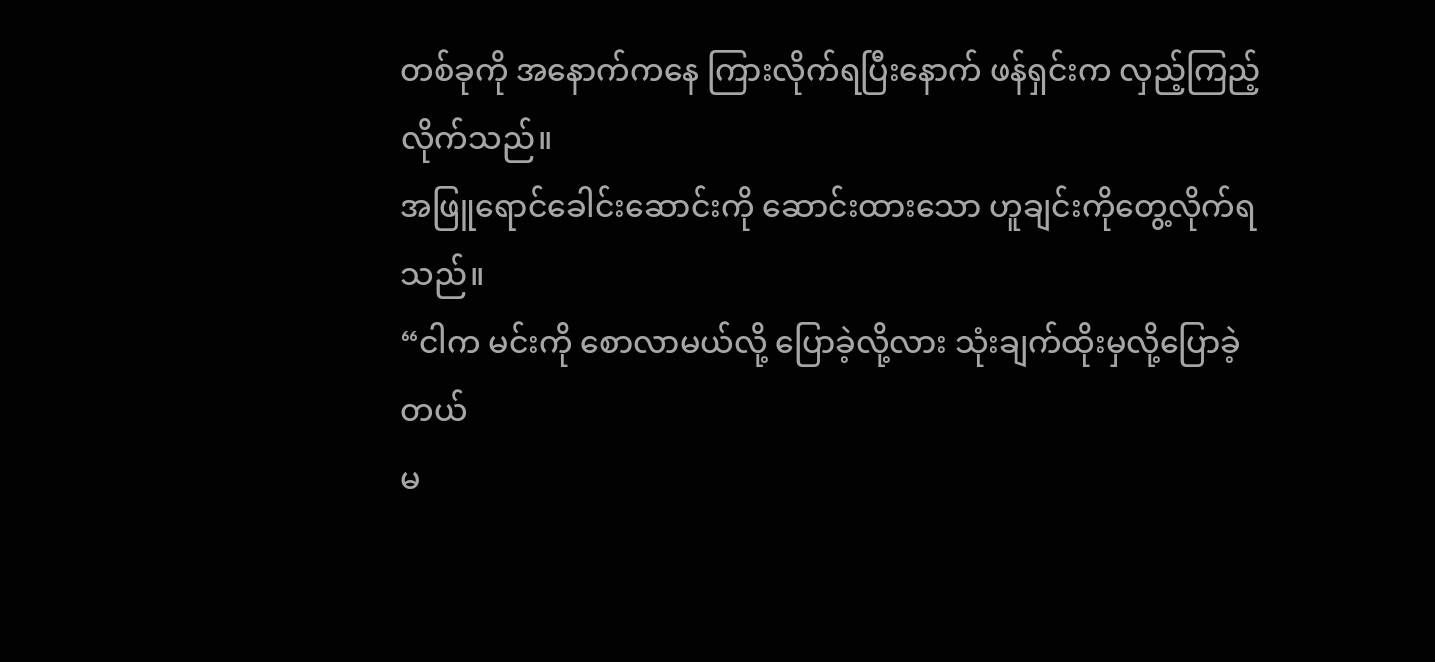တစ်ခုကို အနောက်ကနေ ကြားလိုက်ရပြီးနောက် ဖန်ရှင်းက လှည့်ကြည့်လိုက်သည်။
အဖြူရောင်ခေါင်းဆောင်းကို ဆောင်းထားသော ဟူချင်းကိုတွေ့လိုက်ရသည်။
“ငါက မင်းကို စောလာမယ်လို့ ပြောခဲ့လို့လား သုံးချက်ထိုးမှလို့ပြောခဲ့တယ်
မ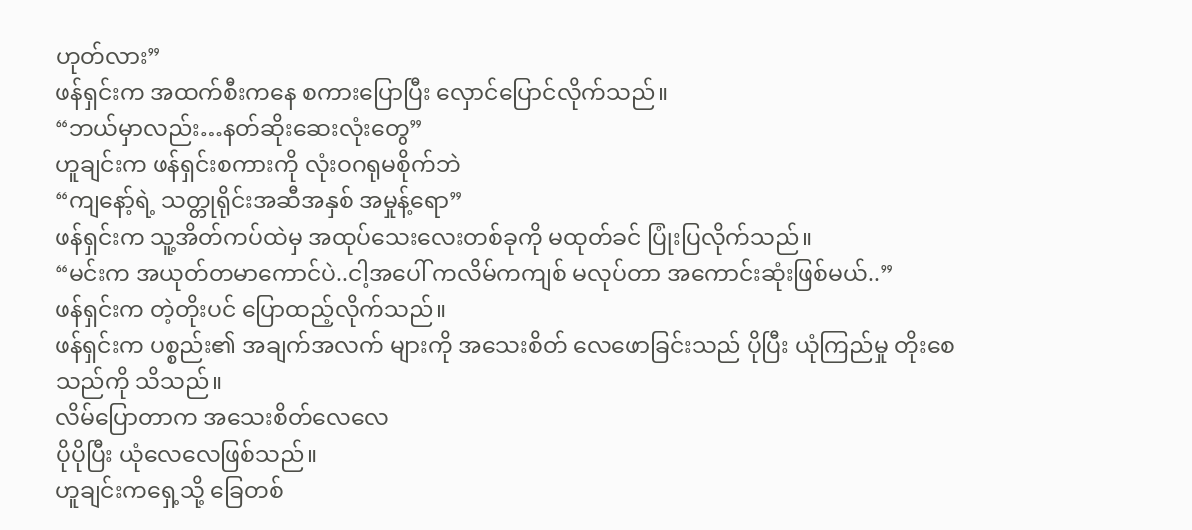ဟုတ်လား”
ဖန်ရှင်းက အထက်စီးကနေ စကားပြောပြီး လှောင်ပြောင်လိုက်သည်။
“ဘယ်မှာလည်း…နတ်ဆိုးဆေးလုံးတွေ”
ဟူချင်းက ဖန်ရှင်းစကားကို လုံးဝဂရုမစိုက်ဘဲ
“ကျနော့်ရဲ့ သတ္တုရိုင်းအဆီအနှစ် အမှုန့်ရော”
ဖန်ရှင်းက သူ့အိတ်ကပ်ထဲမှ အထုပ်သေးလေးတစ်ခုကို မထုတ်ခင် ပြုံးပြလိုက်သည်။
“မင်းက အယုတ်တမာကောင်ပဲ..ငါ့အပေါ် ကလိမ်ကကျစ် မလုပ်တာ အကောင်းဆုံးဖြစ်မယ်..”
ဖန်ရှင်းက တဲ့တိုးပင် ပြောထည့်လိုက်သည်။
ဖန်ရှင်းက ပစ္စည်း၏ အချက်အလက် များကို အသေးစိတ် လေဖောခြင်းသည် ပိုပြီး ယုံကြည်မှု တိုးစေသည်ကို သိသည်။
လိမ်ပြောတာက အသေးစိတ်လေလေ
ပိုပိုပြီး ယုံလေလေဖြစ်သည်။
ဟူချင်းကရှေ့သို့ ခြေတစ်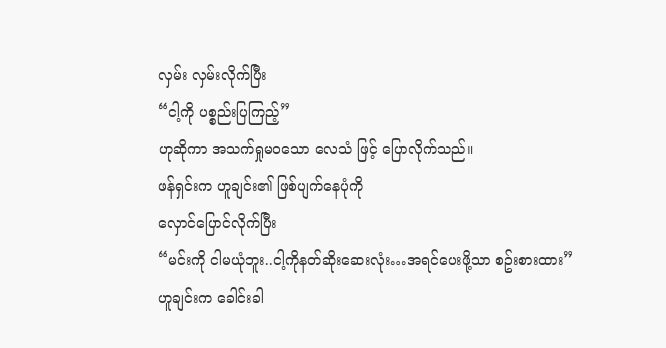လှမ်း လှမ်းလိုက်ပြီး
“ငါ့ကို ပစ္စည်းပြကြည့်”
ဟုဆိုကာ အသက်ရှုမဝသော လေသံ ဖြင့် ပြောလိုက်သည်။
ဖန်ရှင်းက ဟူချင်း၏ ဖြစ်ပျက်နေပုံကို
လှောင်ပြောင်လိုက်ပြီး
“မင်းကို ငါမယုံဘူး..ငါ့ကိုနတ်ဆိုးဆေးလုံး…အရင်ပေးဖို့သာ စဥ်းစားထား”
ဟူချင်းက ခေါင်းခါ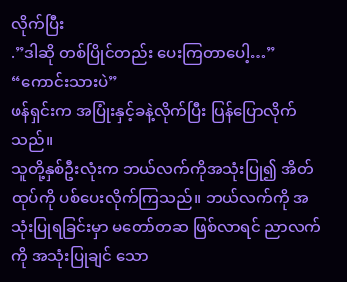လိုက်ပြီး
.”ဒါဆို တစ်ပြိုင်တည်း ပေးကြတာပေါ့…”
“ကောင်းသားပဲ”
ဖန်ရှင်းက အပြုံးနှင့်ခနဲ့လိုက်ပြီး ပြန်ပြောလိုက်သည်။
သူတို့နှစ်ဦးလုံးက ဘယ်လက်ကိုအသုံးပြု၍ အိတ်ထုပ်ကို ပစ်ပေးလိုက်ကြသည်။ ဘယ်လက်ကို အသုံးပြုရခြင်းမှာ မတော်တဆ ဖြစ်လာရင် ညာလက်ကို အသုံးပြုချင် သော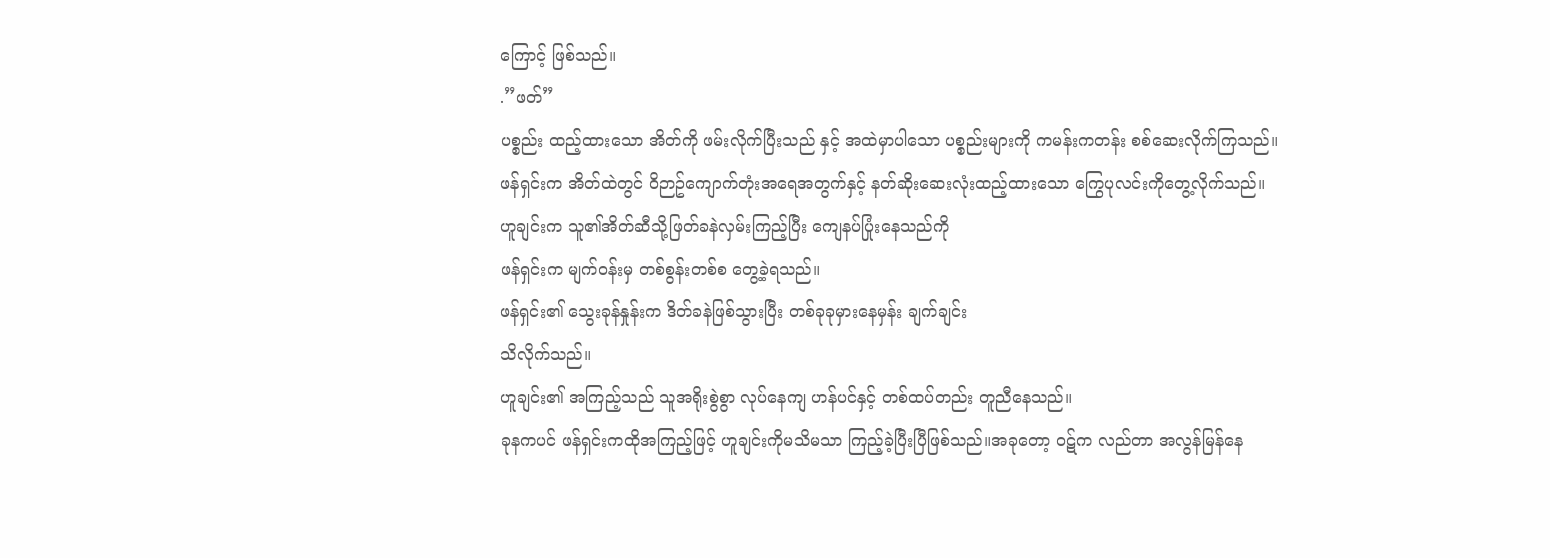ကြောင့် ဖြစ်သည်။
.”ဖတ်”
ပစ္စည်း ထည့်ထားသော အိတ်ကို ဖမ်းလိုက်ပြီးသည် နှင့် အထဲမှာပါသော ပစ္စည်းများကို ကမန်းကတန်း စစ်ဆေးလိုက်ကြသည်။
ဖန်ရှင်းက အိတ်ထဲတွင် ဝိဉာဥ်ကျောက်တုံးအရေအတွက်နှင့် နတ်ဆိုးဆေးလုံးထည့်ထားသော ကြွေပုလင်းကိုတွေ့လိုက်သည်။
ဟူချင်းက သူ၏အိတ်ဆီသို့ဖြတ်ခနဲလှမ်းကြည့်ပြီး ကျေနပ်ပြုံးနေသည်ကို
ဖန်ရှင်းက မျက်ဝန်းမှ တစ်စွန်းတစ်စ တွေ့ခဲ့ရသည်။
ဖန်ရှင်း၏ သွေးခုန်နှုန်းက ဒိတ်ခနဲဖြစ်သွားပြီး တစ်ခုခုမှားနေမှန်း ချက်ချင်း
သိလိုက်သည်။
ဟူချင်း၏ အကြည့်သည် သူအရိုးစွဲစွာ လုပ်နေကျ ဟန်ပင်နှင့် တစ်ထပ်တည်း တူညီနေသည်။
ခုနကပင် ဖန်ရှင်းကထိုအကြည့်ဖြင့် ဟူချင်းကိုမသိမသာ ကြည့်ခဲ့ပြီးပြီဖြစ်သည်။အခုတော့ ဝဋ်က လည်တာ အလွန်မြန်နေ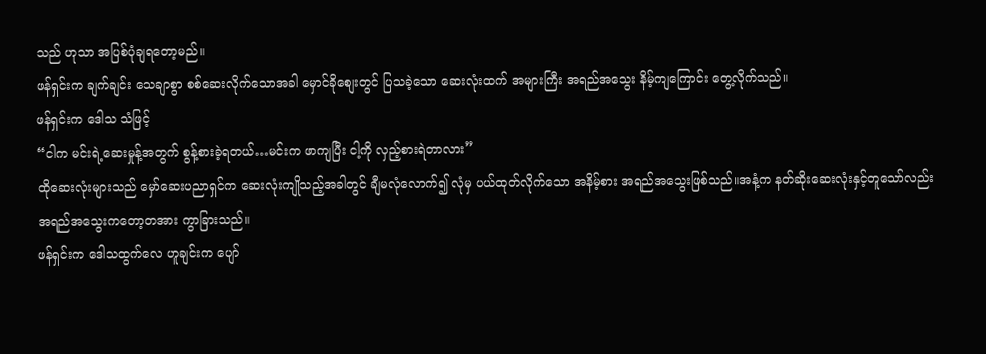သည် ဟုသာ အပြစ်ပုံချရတော့မည်။
ဖန်ရှင်းက ချက်ချင်း သေချာစွာ စစ်ဆေးလိုက်သောအခါ မှောင်ခိုစျေးတွင် ပြသခဲ့သော ဆေးလုံးထက် အများကြီး အရည်အသွေး နိမ့်ကျကြောင်း တွေ့လိုက်သည်။
ဖန်ရှင်းက ဒေါသ သံဖြင့်
“ငါက မင်းရဲ့ဆေးမှုန့်အတွက် စွန့်စားခဲ့ရတယ်…မင်းက ဖာကျပြီး ငါ့ကို လှည့်စားရဲတာလား”
ထိုဆေးလုံးများသည် မှော်ဆေးပညာရှင်က ဆေးလုံးကျိုသည့်အခါတွင် ချီမလုံလောက်၍ လုံမှ ပယ်ထုတ်လိုက်သော အနိမ့်စား အရည်အသွေးဖြစ်သည်။အနံ့က နတ်ဆိုးဆေးလုံးနှင့်တူသော်လည်း အရည်အသွေးကတော့တအား ကွာခြားသည်။
ဖန်ရှင်းက ဒေါသထွက်လေ ဟူချင်းက ပျော်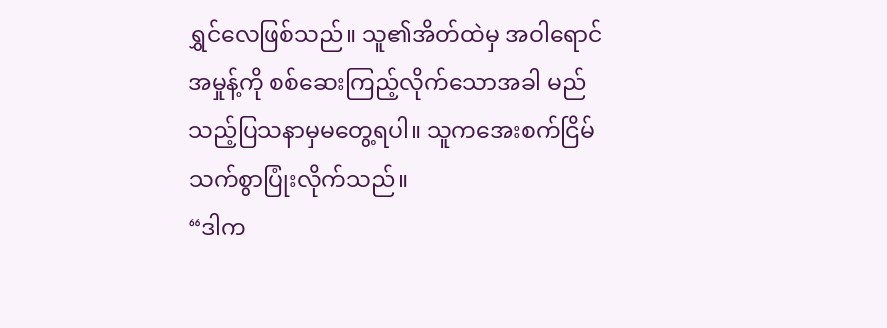ရွှင်လေဖြစ်သည်။ သူ၏အိတ်ထဲမှ အဝါရောင်အမှုန့်ကို စစ်ဆေးကြည့်လိုက်သောအခါ မည်သည့်ပြသနာမှမတွေ့ရပါ။ သူကအေးစက်ငြိမ်သက်စွာပြုံးလိုက်သည်။
“ဒါက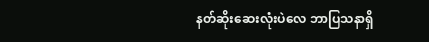နတ်ဆိုးဆေးလုံးပဲလေ ဘာပြသနာရှိ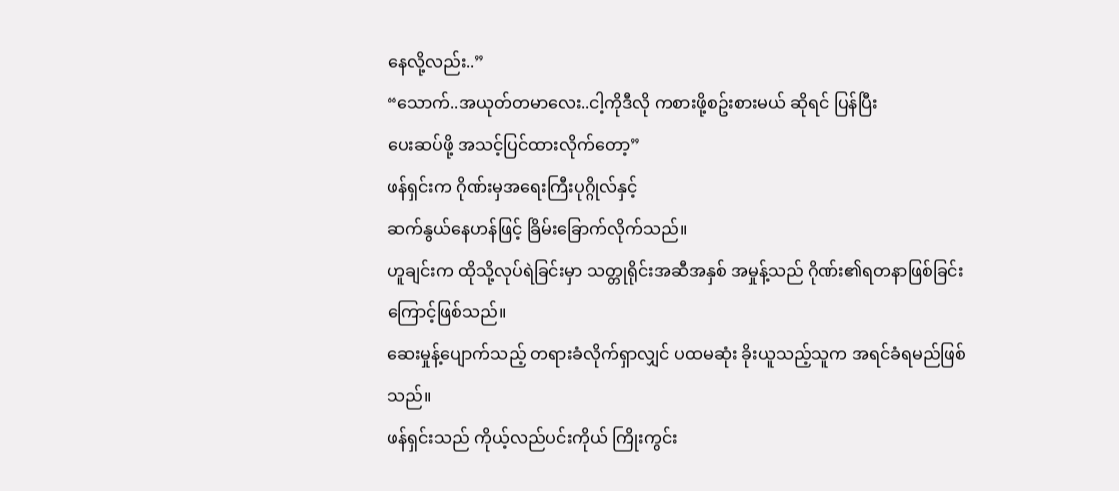နေလို့လည်း..”
“သောက်..အယုတ်တမာလေး..ငါ့ကိုဒီလို ကစားဖို့စဥ်းစားမယ် ဆိုရင် ပြန်ပြီး
ပေးဆပ်ဖို့ အသင့်ပြင်ထားလိုက်တော့”
ဖန်ရှင်းက ဂိုဏ်းမှအရေးကြီးပုဂ္ဂိုလ်နှင့်
ဆက်နွယ်နေဟန်ဖြင့် ခြိမ်းခြောက်လိုက်သည်။
ဟူချင်းက ထိုသို့လုပ်ရဲခြင်းမှာ သတ္တုရိုင်းအဆီအနှစ် အမှုန့်သည် ဂိုဏ်း၏ရတနာဖြစ်ခြင်းကြောင့်ဖြစ်သည်။
ဆေးမှုန့်ပျောက်သည့် တရားခံလိုက်ရှာလျှင် ပထမဆုံး ခိုးယူသည့်သူက အရင်ခံရမည်ဖြစ်သည်။
ဖန်ရှင်းသည် ကိုယ့်လည်ပင်းကိုယ် ကြိုးကွင်း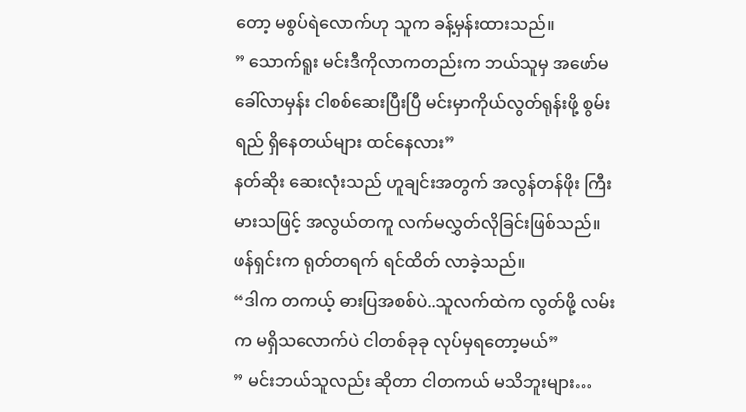တော့ မစွပ်ရဲလောက်ဟု သူက ခန့်မှန်းထားသည်။
” သောက်ရူး မင်းဒီကိုလာကတည်းက ဘယ်သူမှ အဖော်မခေါ်လာမှန်း ငါစစ်ဆေးပြီးပြီ မင်းမှာကိုယ်လွတ်ရုန်းဖို့ စွမ်းရည် ရှိနေတယ်များ ထင်နေလား”
နတ်ဆိုး ဆေးလုံးသည် ဟူချင်းအတွက် အလွန်တန်ဖိုး ကြီးမားသဖြင့် အလွယ်တကူ လက်မလွှတ်လိုခြင်းဖြစ်သည်။
ဖန်ရှင်းက ရုတ်တရက် ရင်ထိတ် လာခဲ့သည်။
“ဒါက တကယ့် ဓားပြအစစ်ပဲ..သူလက်ထဲက လွတ်ဖို့ လမ်းက မရှိသလောက်ပဲ ငါတစ်ခုခု လုပ်မှရတော့မယ်”
” မင်းဘယ်သူလည်း ဆိုတာ ငါတကယ် မသိဘူးများ…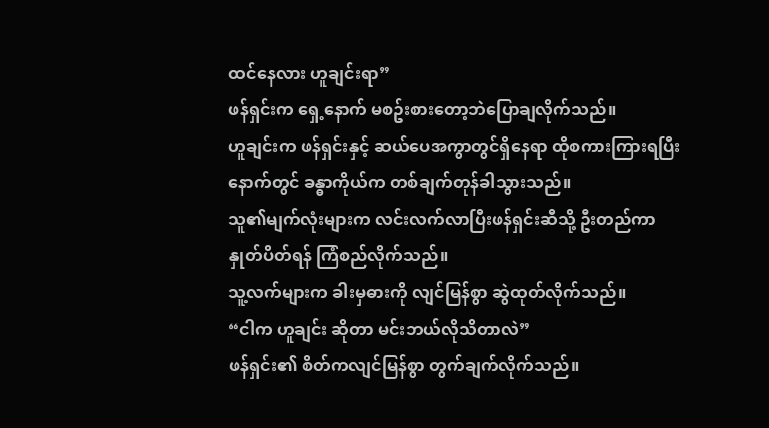ထင်နေလား ဟူချင်းရာ”
ဖန်ရှင်းက ရှေ့နောက် မစဥ်းစားတော့ဘဲပြောချလိုက်သည်။
ဟူချင်းက ဖန်ရှင်းနှင့် ဆယ်ပေအကွာတွင်ရှိနေရာ ထိုစကားကြားရပြီးနောက်တွင် ခန္ဓာကိုယ်က တစ်ချက်တုန်ခါသွားသည်။
သူ၏မျက်လုံးများက လင်းလက်လာပြီးဖန်ရှင်းဆီသို့ ဦးတည်ကာ နှုတ်ပိတ်ရန် ကြံစည်လိုက်သည်။
သူ့လက်များက ခါးမှဓားကို လျင်မြန်စွာ ဆွဲထုတ်လိုက်သည်။
“ငါက ဟူချင်း ဆိုတာ မင်းဘယ်လိုသိတာလဲ”
ဖန်ရှင်း၏ စိတ်ကလျင်မြန်စွာ တွက်ချက်လိုက်သည်။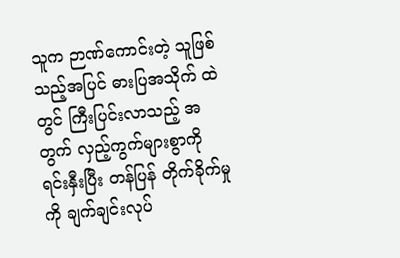သူက ဉာဏ်ကောင်းတဲ့ သူဖြစ်သည့်အပြင် ဓားပြအသိုက် ထဲတွင် ကြီးပြင်းလာသည့် အတွက် လှည့်ကွက်များစွာကို ရင်းနှီးပြီး တန်ပြန် တိုက်ခိုက်မှုကို ချက်ချင်းလုပ်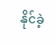နိုင်ခဲ့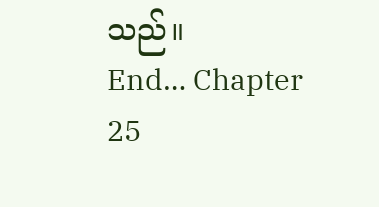သည်။
End… Chapter 25